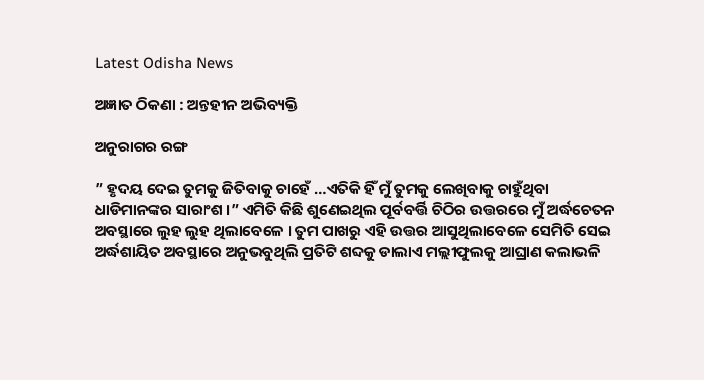Latest Odisha News

ଅଜ୍ଞାତ ଠିକଣା : ଅନ୍ତହୀନ ଅଭିବ୍ୟକ୍ତି

ଅନୁରାଗର ରଙ୍ଗ

” ହୃଦୟ ଦେଇ ତୁମକୁ ଜିତିବାକୁ ଚାହେଁ …ଏତିକି ହିଁ ମୁଁ ତୁମକୁ ଲେଖିବାକୁ ଚାହୁଁଥିବା ଧାଡିମାନଙ୍କର ସାରାଂଶ ।” ଏମିତି କିଛି ଶୁଣେଇଥିଲ ପୂର୍ବବର୍ତ୍ତି ଚିଠିର ଉତ୍ତରରେ ମୁଁ ଅର୍ଦ୍ଧଚେତନ ଅବସ୍ଥାରେ ଲୁହ ଲୁହ ଥିଲାବେଳେ । ତୁମ ପାଖରୁ ଏହି ଉତ୍ତର ଆସୁଥିଲାବେଳେ ସେମିତି ସେଇ ଅର୍ଦ୍ଧଶାୟିତ ଅବସ୍ଥାରେ ଅନୁଭବୁଥିଲି ପ୍ରତିଟି ଶବ୍ଦକୁ ଡାଲାଏ ମଲ୍ଲୀଫୁଲକୁ ଆଘ୍ରାଣ କଲାଭଳି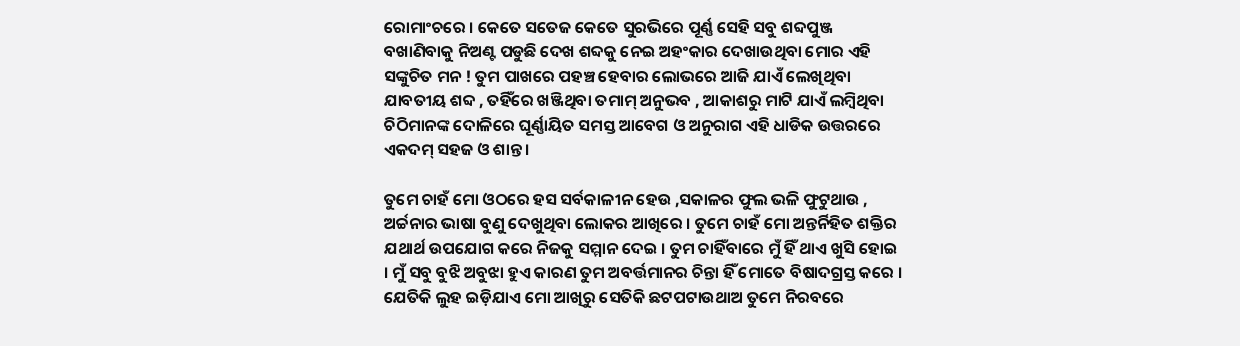ରୋମାଂଚରେ । କେତେ ସତେଜ କେତେ ସୁରଭିରେ ପୂର୍ଣ୍ଣ ସେହି ସବୁ ଶବ୍ଦପୁଞ୍ଜ ବଖାଣିବାକୁ ନିଅଣ୍ଟ ପଡୁଛି ଦେଖ ଶବ୍ଦକୁ ନେଇ ଅହଂକାର ଦେଖାଉଥିବା ମୋର ଏହି ସଙ୍କୁଚିତ ମନ ! ତୁମ ପାଖରେ ପହଞ୍ଚ ହେବାର ଲୋଭରେ ଆଜି ଯାଏଁ ଲେଖିଥିବା ଯାବତୀୟ ଶବ୍ଦ , ତହିଁରେ ଖଞ୍ଜିଥିବା ତମାମ୍ ଅନୁଭବ , ଆକାଶରୁ ମାଟି ଯାଏଁ ଲମ୍ବିଥିବା ଚିଠିମାନଙ୍କ ଦୋଳିରେ ଘୂର୍ଣ୍ଣାୟିତ ସମସ୍ତ ଆବେଗ ଓ ଅନୁରାଗ ଏହି ଧାଡିକ ଉତ୍ତରରେ ଏକଦମ୍ ସହଜ ଓ ଶାନ୍ତ ।

ତୁମେ ଚାହଁ ମୋ ଓଠରେ ହସ ସର୍ବକାଳୀନ ହେଉ ,ସକାଳର ଫୁଲ ଭଳି ଫୁଟୁଥାଉ , ଅର୍ଚ୍ଚନାର ଭାଷା ବୁଣୁ ଦେଖୁଥିବା ଲୋକର ଆଖିରେ । ତୁମେ ଚାହଁ ମୋ ଅନ୍ତର୍ନିହିତ ଶକ୍ତିର ଯଥାର୍ଥ ଉପଯୋଗ କରେ ନିଜକୁ ସମ୍ମାନ ଦେଇ । ତୁମ ଚାହିଁବାରେ ମୁଁ ହିଁ ଥାଏ ଖୁସି ହୋଇ । ମୁଁ ସବୁ ବୁଝି ଅବୁଝା ହୁଏ କାରଣ ତୁମ ଅବର୍ତ୍ତମାନର ଚିନ୍ତା ହିଁ ମୋତେ ବିଷାଦଗ୍ରସ୍ତ କରେ । ଯେତିକି ଲୁହ ଇଡ଼ିଯାଏ ମୋ ଆଖିରୁ ସେତିକି ଛଟପଟାଉଥାଅ ତୁମେ ନିରବରେ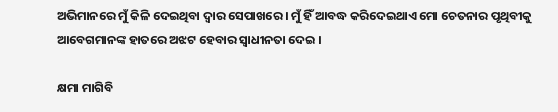ଅଭିମାନରେ ମୁଁ କିଳି ଦେଇଥିବା ଦ୍ୱାର ସେପାଖରେ । ମୁଁ ହିଁ ଆବଦ୍ଧ କରିଦେଇଥାଏ ମୋ ଚେତନାର ପୃଥିବୀକୁ ଆବେଗମାନଙ୍କ ହାତରେ ଅଝଟ ହେବାର ସ୍ବାଧୀନତା ଦେଇ ।

କ୍ଷମା ମାଗିବି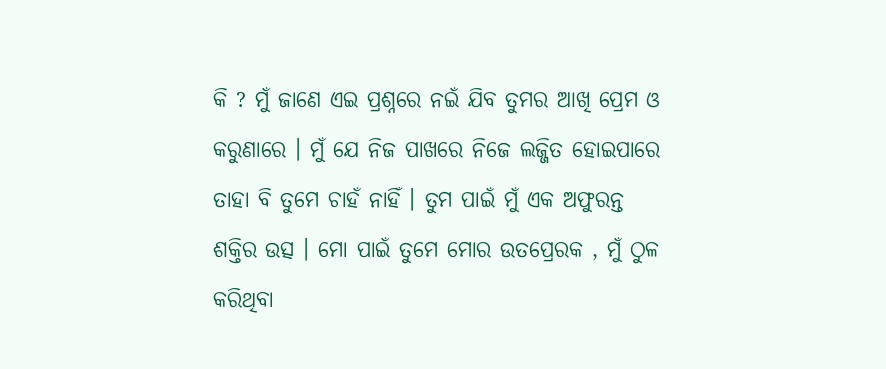କି ? ମୁଁ ଜାଣେ ଏଇ ପ୍ରଶ୍ନରେ ନଇଁ ଯିବ ତୁମର ଆଖି ପ୍ରେମ ଓ କରୁଣାରେ । ମୁଁ ଯେ ନିଜ ପାଖରେ ନିଜେ ଲଜ୍ଜିତ ହୋଇପାରେ ତାହା ବି ତୁମେ ଚାହଁ ନାହିଁ । ତୁମ ପାଇଁ ମୁଁ ଏକ ଅଫୁରନ୍ତ ଶକ୍ତିର ଉତ୍ସ । ମୋ ପାଇଁ ତୁମେ ମୋର ଉତପ୍ରେରକ , ମୁଁ ଠୁଳ କରିଥିବା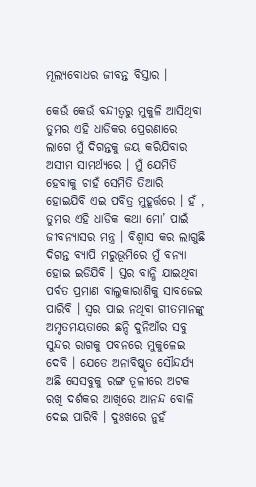ମୂଲ୍ୟବୋଧର ଜୀବନ୍ତ ବିସ୍ତାର ।

କେଉଁ କେଉଁ ବନ୍ଦୀତ୍ୱରୁ ମୁକୁଳି ଆସିଥିବା ତୁମର ଏହି ଧାଡିକର ପ୍ରେରଣାରେ ଲାଗେ ମୁଁ ଦିଗନ୍ତକୁ ଜୟ କରିଯିବାର ଅସୀମ ସାମର୍ଥ୍ୟରେ । ମୁଁ ଯେମିତି ହେବାକୁ ଚାହଁ ସେମିତି ତିଆରି ହୋଇଯିବି ଏଇ ପବିତ୍ର ମୁହୂର୍ତ୍ତରେ । ହଁ , ତୁମର ଏହି ଧାଡିକ କଥା ମୋ’ ପାଇଁ ଜୀବନ୍ୟାସର ମନ୍ତ୍ର । ବିଶ୍ୱାସ କର ଲାଗୁଛି ଦିଗନ୍ତ ବ୍ୟାପି ମରୁଭୂମିରେ ମୁଁ ବନ୍ୟା ହୋଇ ଇଡିଯିବି । ସ୍ତର ବାନ୍ଧି ଯାଇଥିବା ପର୍ବତ ପ୍ରମାଣ ବାଲୁକାରାଶିକୁ ସାବଜେଇ ପାରିବି । ସ୍ୱର ପାଇ ନଥିବା ଗୀତମାନଙ୍କୁ ଅମୃତମୟତାରେ ଛନ୍ଦି ଦୁନିଆଁର ସବୁ ସୁନ୍ଦର ରାଗକୁ ପବନରେ ମୁକୁଳେଇ ଦେବି । ଯେତେ ଅନାବିଷ୍କୃତ ସୌନ୍ଦର୍ଯ୍ୟ ଅଛି ସେସବୁକୁ ରଙ୍ଗ ତୂଳୀରେ ଅଟକ ରଖି ଦର୍ଶକର ଆଖିରେ ଆନନ୍ଦ ବୋଳି ଦେଇ ପାରିବି । ଦୁଃଖରେ ନୁହଁ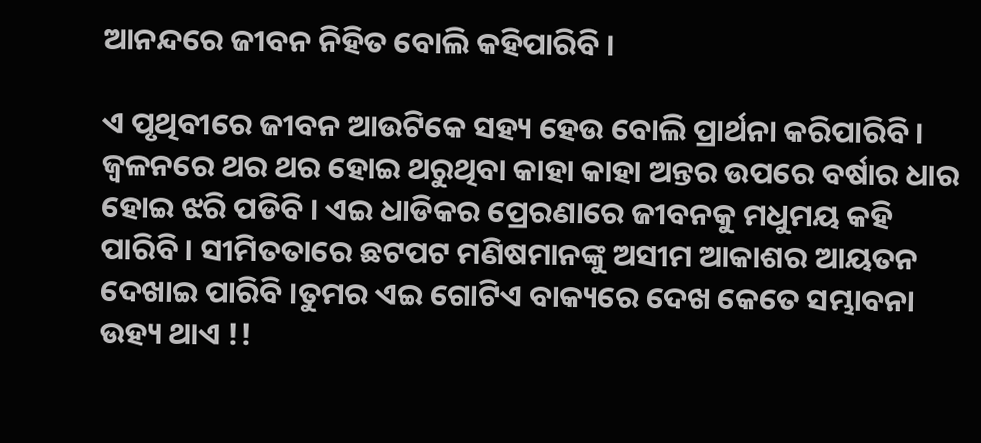ଆନନ୍ଦରେ ଜୀବନ ନିହିତ ବୋଲି କହିପାରିବି ।

ଏ ପୃଥିବୀରେ ଜୀବନ ଆଉଟିକେ ସହ୍ୟ ହେଉ ବୋଲି ପ୍ରାର୍ଥନା କରିପାରିବି । ଜ୍ବଳନରେ ଥର ଥର ହୋଇ ଥରୁଥିବା କାହା କାହା ଅନ୍ତର ଉପରେ ବର୍ଷାର ଧାର ହୋଇ ଝରି ପଡିବି । ଏଇ ଧାଡିକର ପ୍ରେରଣାରେ ଜୀବନକୁ ମଧୁମୟ କହି ପାରିବି । ସୀମିତତାରେ ଛଟପଟ ମଣିଷମାନଙ୍କୁ ଅସୀମ ଆକାଶର ଆୟତନ ଦେଖାଇ ପାରିବି ।ତୁମର ଏଇ ଗୋଟିଏ ବାକ୍ୟରେ ଦେଖ କେତେ ସମ୍ଭାବନା ଉହ୍ୟ ଥାଏ !!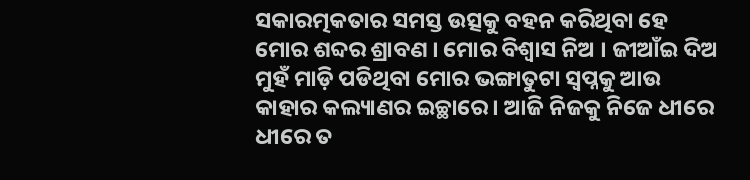ସକାରତ୍ମକତାର ସମସ୍ତ ଉତ୍ସକୁ ବହନ କରିଥିବା ହେ ମୋର ଶବ୍ଦର ଶ୍ରାବଣ । ମୋର ବିଶ୍ୱାସ ନିଅ । ଜୀଆଁଇ ଦିଅ ମୁହଁ ମାଡ଼ି ପଡିଥିବା ମୋର ଭଙ୍ଗାତୁଟା ସ୍ବପ୍ନକୁ ଆଉ କାହାର କଲ୍ୟାଣର ଇଚ୍ଛାରେ । ଆଜି ନିଜକୁ ନିଜେ ଧୀରେ ଧୀରେ ତ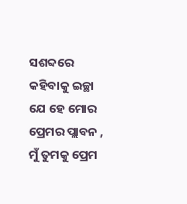ସଶବ୍ଦରେ କହିବାକୁ ଇଚ୍ଛା ଯେ ହେ ମୋର ପ୍ରେମର ପ୍ଲାବନ , ମୁଁ ତୁମକୁ ପ୍ରେମ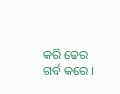କରି ଢେର ଗର୍ବ କରେ ।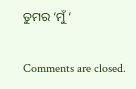ତୁମର ‘ମୁଁ ‘

Comments are closed.